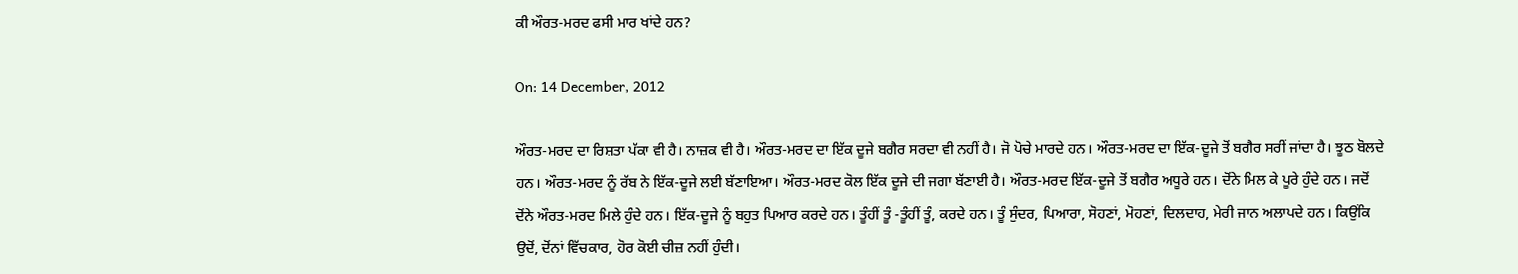ਕੀ ਔਰਤ-ਮਰਦ ਫਸੀ ਮਾਰ ਖਾਂਦੇ ਹਨ?

On: 14 December, 2012

ਔਰਤ-ਮਰਦ ਦਾ ਰਿਸ਼ਤਾ ਪੱਕਾ ਵੀ ਹੈ। ਨਾਜ਼ਕ ਵੀ ਹੈ। ਔਰਤ-ਮਰਦ ਦਾ ਇੱਕ ਦੂਜੇ ਬਗੈਰ ਸਰਦਾ ਵੀ ਨਹੀਂ ਹੈ। ਜੋ ਪੋਚੇ ਮਾਰਦੇ ਹਨ। ਔਰਤ-ਮਰਦ ਦਾ ਇੱਕ-ਦੂਜੇ ਤੋਂ ਬਗੈਰ ਸਰੀਂ ਜਾਂਦਾ ਹੈ। ਝੂਠ ਬੋਲਦੇ ਹਨ। ਔਰਤ-ਮਰਦ ਨੂੰ ਰੱਬ ਨੇ ਇੱਕ-ਦੂਜੇ ਲਈ ਬੱਣਾਇਆ। ਔਰਤ-ਮਰਦ ਕੋਲ ਇੱਕ ਦੂਜੇ ਦੀ ਜਗਾ ਬੱਣਾਈ ਹੈ। ਔਰਤ-ਮਰਦ ਇੱਕ-ਦੂਜੇ ਤੋਂ ਬਗੈਰ ਅਧੂਰੇ ਹਨ। ਦੋਂਨੇ ਮਿਲ ਕੇ ਪੂਰੇ ਹੁੰਦੇ ਹਨ। ਜਦੋਂ ਦੋਂਨੇ ਔਰਤ-ਮਰਦ ਮਿਲੇ ਹੁੰਦੇ ਹਨ। ਇੱਕ-ਦੂਜੇ ਨੂੰ ਬਹੁਤ ਪਿਆਰ ਕਰਦੇ ਹਨ। ਤੂੰਹੀਂ ਤੂੰ -ਤੂੰਹੀਂ ਤੂੰ, ਕਰਦੇ ਹਨ। ਤੂੰ ਸੁੰਦਰ, ਪਿਆਰਾ, ਸੋਹਣਾਂ, ਮੋਹਣਾਂ, ਦਿਲਦਾਹ, ਮੇਰੀ ਜਾਨ ਅਲਾਪਦੇ ਹਨ। ਕਿਉਂਕਿ ਉਦੋਂ, ਦੋਂਨਾਂ ਵਿੱਚਕਾਰ, ਹੋਰ ਕੋਈ ਚੀਜ਼ ਨਹੀਂ ਹੁੰਦੀ।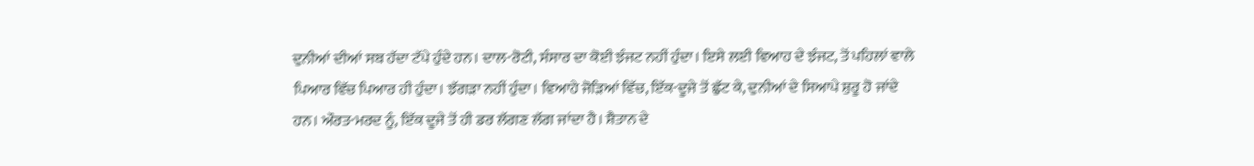ਦੁਨੀਆਂ ਦੀਆਂ ਸਬ ਹੱਦਾ ਟੱਪੇ ਹੁੰਦੇ ਹਨ। ਦਾਲ-ਰੋਟੀ, ਸੰਸਾਰ ਦਾ ਕੋਈ ਝੰਜਟ ਨਹੀਂ ਹੁੰਦਾ। ਇਸੇ ਲਈ ਵਿਆਹ ਦੇ ਝੰਜਟ, ਤੋਂ ਪਹਿਲਾਂ ਵਾਲੇ ਪਿਆਰ ਵਿੱਚ ਪਿਆਰ ਹੀ ਹੁੰਦਾ। ਝੱਗੜਾ ਨਹੀਂ ਹੁੰਦਾ। ਵਿਆਹੇ ਜੋੜਿਆਂ ਵਿੱਚ, ਇੱਕ-ਦੂਜੇ ਤੋਂ ਛੁੱਟ ਕੇ, ਦੁਨੀਆਂ ਦੇ ਸਿਆਪੇ ਸ਼ੁਰੂ ਹੋ ਜਾਂਦੇ ਹਨ। ਔਰਤ-ਮਰਦ ਨੂੰ, ਇੱਕ ਦੂਜੇ ਤੋਂ ਹੀ ਡਰ ਲੱਗਣ ਲੱਗ ਜਾਂਦਾ ਹੈ। ਸ਼ੈਤਾਨ ਦੇ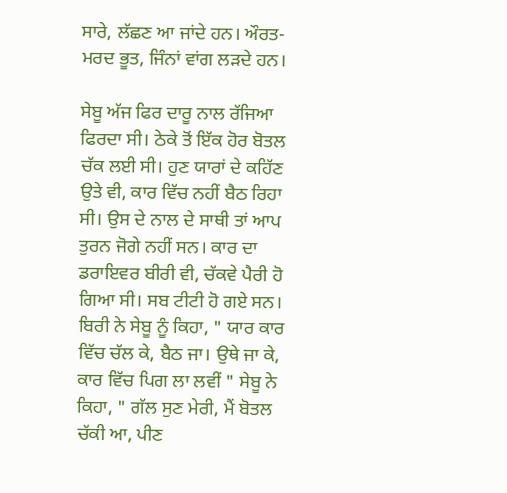ਸਾਰੇ, ਲੱਛਣ ਆ ਜਾਂਦੇ ਹਨ। ਔਰਤ-ਮਰਦ ਭੂਤ, ਜਿੰਨਾਂ ਵਾਂਗ ਲੜਦੇ ਹਨ।

ਸੇਬੂ ਅੱਜ ਫਿਰ ਦਾਰੂ ਨਾਲ ਰੱਜਿਆ ਫਿਰਦਾ ਸੀ। ਠੇਕੇ ਤੋਂ ਇੱਕ ਹੋਰ ਬੋਤਲ ਚੱਕ ਲਈ ਸੀ। ਹੁਣ ਯਾਰਾਂ ਦੇ ਕਹਿੱਣ ਉਤੇ ਵੀ, ਕਾਰ ਵਿੱਚ ਨਹੀਂ ਬੈਠ ਰਿਹਾ ਸੀ। ਉਸ ਦੇ ਨਾਲ ਦੇ ਸਾਥੀ ਤਾਂ ਆਪ ਤੁਰਨ ਜੋਗੇ ਨਹੀਂ ਸਨ। ਕਾਰ ਦਾ ਡਰਾਇਵਰ ਬੀਰੀ ਵੀ, ਚੱਕਵੇ ਪੈਰੀ ਹੋ ਗਿਆ ਸੀ। ਸਬ ਟੀਟੀ ਹੋ ਗਏ ਸਨ। ਬਿਰੀ ਨੇ ਸੇਬੂ ਨੂੰ ਕਿਹਾ, " ਯਾਰ ਕਾਰ ਵਿੱਚ ਚੱਲ ਕੇ, ਬੈਠ ਜਾ। ਉਥੇ ਜਾ ਕੇ, ਕਾਰ ਵਿੱਚ ਪਿਗ ਲਾ ਲਵੀਂ " ਸੇਬੂ ਨੇ ਕਿਹਾ, " ਗੱਲ ਸੁਣ ਮੇਰੀ, ਮੈਂ ਬੋਤਲ ਚੱਕੀ ਆ, ਪੀਣ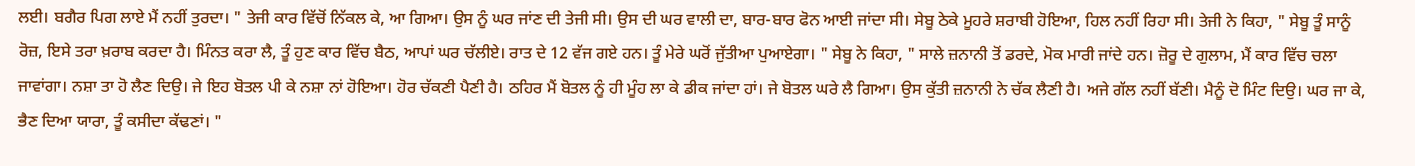ਲਈ। ਬਗੈਰ ਪਿਗ ਲਾਏ ਮੈਂ ਨਹੀਂ ਤੁਰਦਾ। " ਤੇਜੀ ਕਾਰ ਵਿੱਚੋਂ ਨਿੱਕਲ ਕੇ, ਆ ਗਿਆ। ਉਸ ਨੂੰ ਘਰ ਜਾਂਣ ਦੀ ਤੇਜੀ ਸੀ। ਉਸ ਦੀ ਘਰ ਵਾਲੀ ਦਾ, ਬਾਰ-ਬਾਰ ਫੋਨ ਆਈ ਜਾਂਦਾ ਸੀ। ਸੇਬੂ ਠੇਕੇ ਮੂਹਰੇ ਸ਼ਰਾਬੀ ਹੋਇਆ, ਹਿਲ ਨਹੀਂ ਰਿਹਾ ਸੀ। ਤੇਜੀ ਨੇ ਕਿਹਾ, " ਸੇਬੂ ਤੂੰ ਸਾਨੂੰ ਰੋਜ਼, ਇਸੇ ਤਰਾ ਖ਼ਰਾਬ ਕਰਦਾ ਹੈ। ਮਿੰਨਤ ਕਰਾ ਲੈ, ਤੂੰ ਹੁਣ ਕਾਰ ਵਿੱਚ ਬੈਠ, ਆਪਾਂ ਘਰ ਚੱਲੀਏ। ਰਾਤ ਦੇ 12 ਵੱਜ ਗਏ ਹਨ। ਤੂੰ ਮੇਰੇ ਘਰੋਂ ਜੁੱਤੀਆ ਪੁਆਏਗਾ। " ਸੇਬੂ ਨੇ ਕਿਹਾ, " ਸਾਲੇ ਜ਼ਨਾਨੀ ਤੋਂ ਡਰਦੇ, ਮੋਕ ਮਾਰੀ ਜਾਂਦੇ ਹਨ। ਜ਼ੋਰੂ ਦੇ ਗੁਲਾਮ, ਮੈਂ ਕਾਰ ਵਿੱਚ ਚਲਾ ਜਾਵਾਂਗਾ। ਨਸ਼ਾ ਤਾ ਹੋ ਲੈਣ ਦਿਉ। ਜੇ ਇਹ ਬੋਤਲ ਪੀ ਕੇ ਨਸ਼ਾ ਨਾਂ ਹੋਇਆ। ਹੋਰ ਚੱਕਣੀ ਪੈਣੀ ਹੈ। ਠਹਿਰ ਮੈਂ ਬੋਤਲ ਨੂੰ ਹੀ ਮੂੰਹ ਲਾ ਕੇ ਡੀਕ ਜਾਂਦਾ ਹਾਂ। ਜੇ ਬੋਤਲ ਘਰੇ ਲੈ ਗਿਆ। ਉਸ ਕੁੱਤੀ ਜ਼ਨਾਨੀ ਨੇ ਚੱਕ ਲੈਣੀ ਹੈ। ਅਜੇ ਗੱਲ ਨਹੀਂ ਬੱਣੀ। ਮੈਨੂੰ ਦੋ ਮਿੰਟ ਦਿਉ। ਘਰ ਜਾ ਕੇ, ਭੈਣ ਦਿਆ ਯਾਰਾ, ਤੂੰ ਕਸੀਦਾ ਕੱਢਣਾਂ। "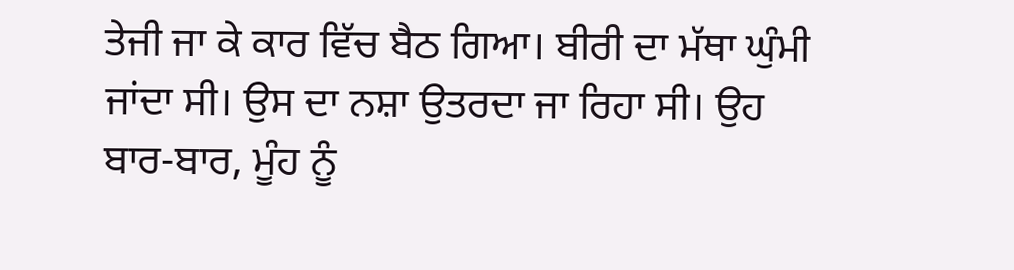ਤੇਜੀ ਜਾ ਕੇ ਕਾਰ ਵਿੱਚ ਬੈਠ ਗਿਆ। ਬੀਰੀ ਦਾ ਮੱਥਾ ਘੁੰਮੀ ਜਾਂਦਾ ਸੀ। ਉਸ ਦਾ ਨਸ਼ਾ ਉਤਰਦਾ ਜਾ ਰਿਹਾ ਸੀ। ਉਹ ਬਾਰ-ਬਾਰ, ਮੂੰਹ ਨੂੰ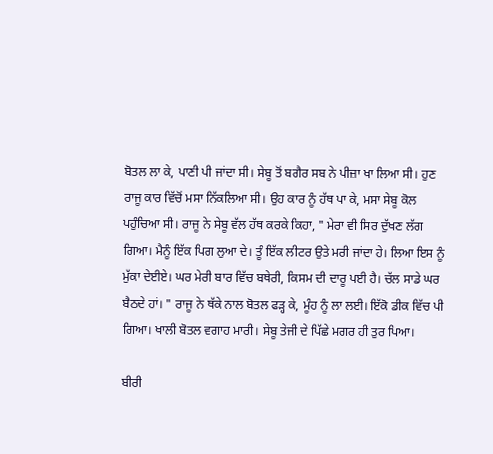ਬੋਤਲ ਲਾ ਕੇ, ਪਾਣੀ ਪੀ ਜਾਂਦਾ ਸੀ। ਸੇਬੂ ਤੋਂ ਬਗੈਰ ਸਬ ਨੇ ਪੀਜ਼ਾ ਖਾ ਲਿਆ ਸੀ। ਹੁਣ ਰਾਜੂ ਕਾਰ ਵਿੱਚੋਂ ਮਸਾ ਨਿੱਕਲਿਆ ਸੀ। ਉਹ ਕਾਰ ਨੂੰ ਹੱਥ ਪਾ ਕੇ, ਮਸਾ ਸੇਬੂ ਕੋਲ ਪਹੁੰਚਿਆ ਸੀ। ਰਾਜੂ ਨੇ ਸੇਬੂ ਵੱਲ ਹੱਥ ਕਰਕੇ ਕਿਹਾ, " ਮੇਰਾ ਵੀ ਸਿਰ ਦੁੱਖਣ ਲੱਗ ਗਿਆ। ਮੈਨੂੰ ਇੱਕ ਪਿਗ ਲੁਆ ਦੇ। ਤੂੰ ਇੱਕ ਲੀਟਰ ਉਤੇ ਮਰੀ ਜਾਂਦਾ ਹੇ। ਲਿਆ ਇਸ ਨੂੰ ਮੁੱਕਾ ਦੇਈਏ। ਘਰ ਮੇਰੀ ਬਾਰ ਵਿੱਚ ਬਥੇਰੀ, ਕਿਸਮ ਦੀ ਦਾਰੂ ਪਈ ਹੈ। ਚੱਲ ਸਾਡੇ ਘਰ ਬੈਠਦੇ ਹਾਂ। " ਰਾਜੂ ਨੇ ਥੱਕੇ ਨਾਲ ਬੋਤਲ ਫੜ੍ਹ ਕੇ, ਮੂੰਹ ਨੂੰ ਲਾ ਲਈ। ਇੱਕੋ ਡੀਕ ਵਿੱਚ ਪੀ ਗਿਆ। ਖਾਲੀ ਬੋਤਲ ਵਗਾਹ ਮਾਰੀ। ਸੇਬੂ ਤੇਜੀ ਦੇ ਪਿੱਛੇ ਮਗਰ ਹੀ ਤੁਰ ਪਿਆ।

ਬੀਰੀ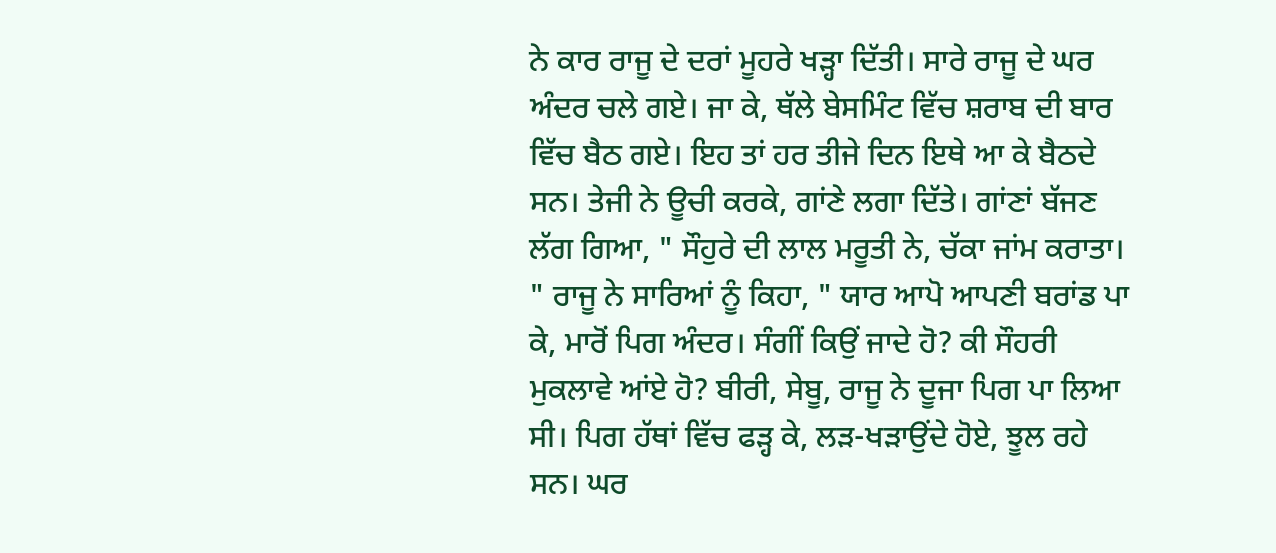ਨੇ ਕਾਰ ਰਾਜੂ ਦੇ ਦਰਾਂ ਮੂਹਰੇ ਖੜ੍ਹਾ ਦਿੱਤੀ। ਸਾਰੇ ਰਾਜੂ ਦੇ ਘਰ ਅੰਦਰ ਚਲੇ ਗਏ। ਜਾ ਕੇ, ਥੱਲੇ ਬੇਸਮਿੰਟ ਵਿੱਚ ਸ਼ਰਾਬ ਦੀ ਬਾਰ ਵਿੱਚ ਬੈਠ ਗਏ। ਇਹ ਤਾਂ ਹਰ ਤੀਜੇ ਦਿਨ ਇਥੇ ਆ ਕੇ ਬੈਠਦੇ ਸਨ। ਤੇਜੀ ਨੇ ਊਚੀ ਕਰਕੇ, ਗਾਂਣੇ ਲਗਾ ਦਿੱਤੇ। ਗਾਂਣਾਂ ਬੱਜਣ ਲੱਗ ਗਿਆ, " ਸੌਹੁਰੇ ਦੀ ਲਾਲ ਮਰੂਤੀ ਨੇ, ਚੱਕਾ ਜਾਂਮ ਕਰਾਤਾ। " ਰਾਜੂ ਨੇ ਸਾਰਿਆਂ ਨੂੰ ਕਿਹਾ, " ਯਾਰ ਆਪੋ ਆਪਣੀ ਬਰਾਂਡ ਪਾ ਕੇ, ਮਾਰੋਂ ਪਿਗ ਅੰਦਰ। ਸੰਗੀਂ ਕਿਉਂ ਜਾਦੇ ਹੋ? ਕੀ ਸੌਹਰੀ ਮੁਕਲਾਵੇ ਆਂਏ ਹੋ? ਬੀਰੀ, ਸੇਬੂ, ਰਾਜੂ ਨੇ ਦੂਜਾ ਪਿਗ ਪਾ ਲਿਆ ਸੀ। ਪਿਗ ਹੱਥਾਂ ਵਿੱਚ ਫੜ੍ਹ ਕੇ, ਲੜ-ਖੜਾਉਂਦੇ ਹੋਏ, ਝੂਲ ਰਹੇ ਸਨ। ਘਰ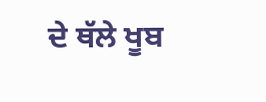ਦੇ ਥੱਲੇ ਖੂਬ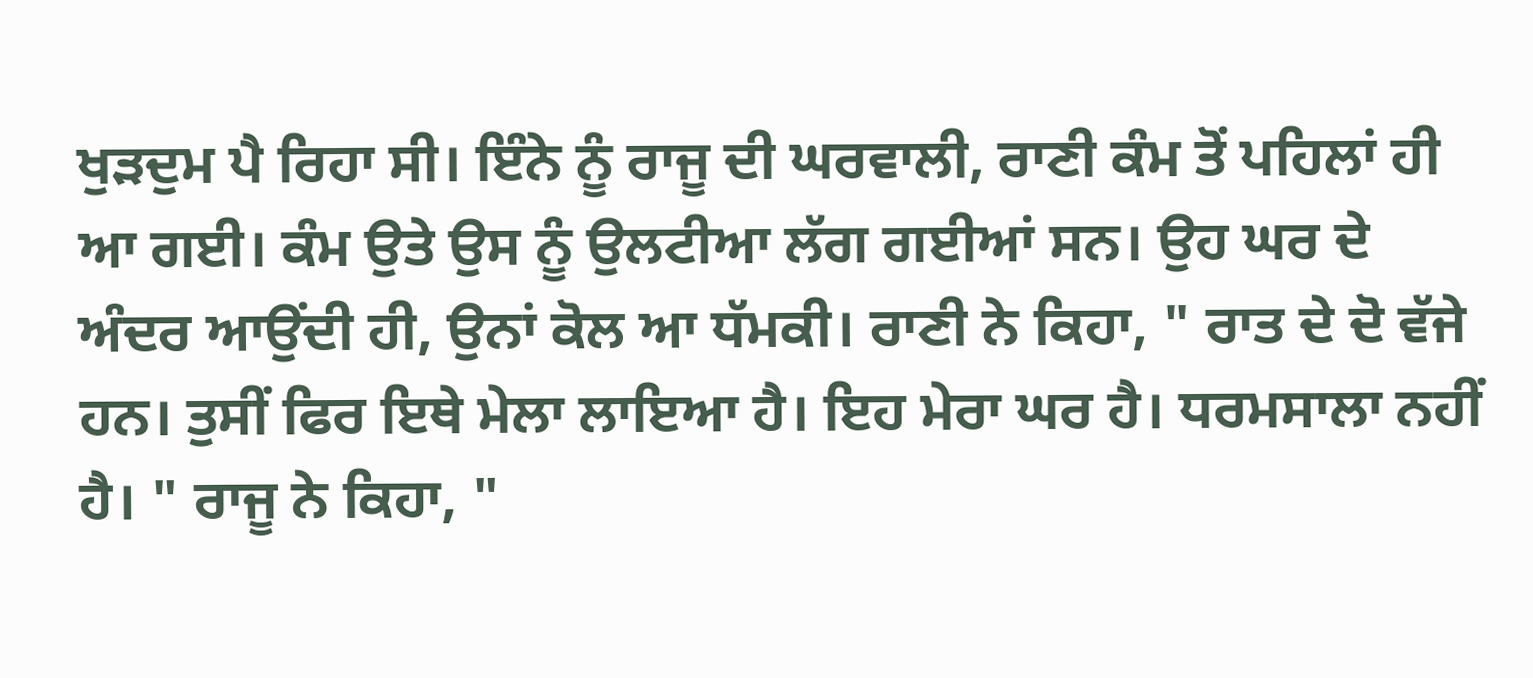ਖੁੜਦੁਮ ਪੈ ਰਿਹਾ ਸੀ। ਇੰਨੇ ਨੂੰ ਰਾਜੂ ਦੀ ਘਰਵਾਲੀ, ਰਾਣੀ ਕੰਮ ਤੋਂ ਪਹਿਲਾਂ ਹੀ ਆ ਗਈ। ਕੰਮ ਉਤੇ ਉਸ ਨੂੰ ਉਲਟੀਆ ਲੱਗ ਗਈਆਂ ਸਨ। ਉਹ ਘਰ ਦੇ ਅੰਦਰ ਆਉਂਦੀ ਹੀ, ਉਨਾਂ ਕੋਲ ਆ ਧੱਮਕੀ। ਰਾਣੀ ਨੇ ਕਿਹਾ, " ਰਾਤ ਦੇ ਦੋ ਵੱਜੇ ਹਨ। ਤੁਸੀਂ ਫਿਰ ਇਥੇ ਮੇਲਾ ਲਾਇਆ ਹੈ। ਇਹ ਮੇਰਾ ਘਰ ਹੈ। ਧਰਮਸਾਲਾ ਨਹੀਂ ਹੈ। " ਰਾਜੂ ਨੇ ਕਿਹਾ, "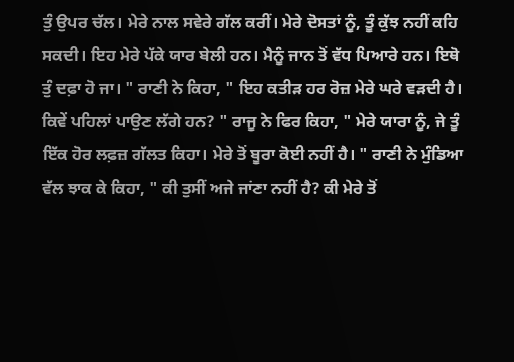ਤੁੰ ਉਪਰ ਚੱਲ। ਮੇਰੇ ਨਾਲ ਸਵੇਰੇ ਗੱਲ ਕਰੀਂ। ਮੇਰੇ ਦੋਸਤਾਂ ਨੂੰ, ਤੂੰ ਕੁੱਝ ਨਹੀਂ ਕਹਿ ਸਕਦੀ। ਇਹ ਮੇਰੇ ਪੱਕੇ ਯਾਰ ਬੇਲੀ ਹਨ। ਮੈਨੂੰ ਜਾਨ ਤੋਂ ਵੱਧ ਪਿਆਰੇ ਹਨ। ਇਥੋ ਤੁੰ ਦਫ਼ਾ ਹੋ ਜਾ। " ਰਾਣੀ ਨੇ ਕਿਹਾ, " ਇਹ ਕਤੀੜ ਹਰ ਰੋਜ਼ ਮੇਰੇ ਘਰੇ ਵੜਦੀ ਹੈ। ਕਿਵੇਂ ਪਹਿਲਾਂ ਪਾਉਣ ਲੱਗੇ ਹਨ? " ਰਾਜੂ ਨੇ ਫਿਰ ਕਿਹਾ, " ਮੇਰੇ ਯਾਰਾ ਨੂੰ, ਜੇ ਤੂੰ ਇੱਕ ਹੋਰ ਲਫ਼ਜ਼ ਗੱਲਤ ਕਿਹਾ। ਮੇਰੇ ਤੋਂ ਬੂਰਾ ਕੋਈ ਨਹੀਂ ਹੈ। " ਰਾਣੀ ਨੇ ਮੁੰਡਿਆ ਵੱਲ ਝਾਕ ਕੇ ਕਿਹਾ, " ਕੀ ਤੁਸੀਂ ਅਜੇ ਜਾਂਣਾ ਨਹੀਂ ਹੈ? ਕੀ ਮੇਰੇ ਤੋਂ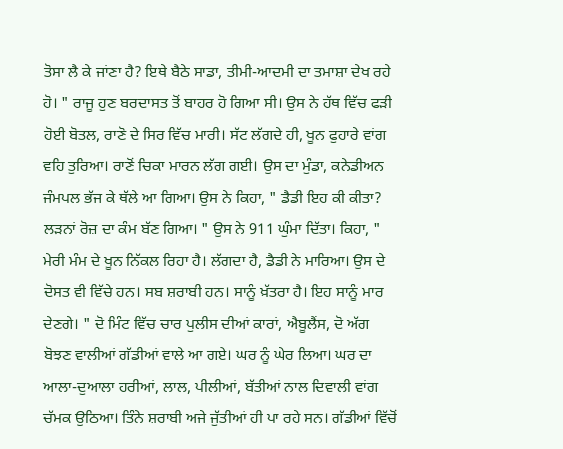ਤੋਸਾ ਲੈ ਕੇ ਜਾਂਣਾ ਹੈ? ਇਥੇ ਬੈਠੇ ਸਾਡਾ, ਤੀਮੀ-ਆਦਮੀ ਦਾ ਤਮਾਸ਼ਾ ਦੇਖ ਰਹੇ ਹੋ। " ਰਾਜੂ ਹੁਣ ਬਰਦਾਸਤ ਤੋਂ ਬਾਹਰ ਹੋ ਗਿਆ ਸੀ। ਉਸ ਨੇ ਹੱਥ ਵਿੱਚ ਫੜੀ ਹੋਈ ਬੋਤਲ, ਰਾਣੋ ਦੇ ਸਿਰ ਵਿੱਚ ਮਾਰੀ। ਸੱਟ ਲੱਗਦੇ ਹੀ, ਖੂਨ ਫੁਹਾਰੇ ਵਾਂਗ ਵਹਿ ਤੁਰਿਆ। ਰਾਣੋਂ ਚਿਕਾ ਮਾਰਨ ਲੱਗ ਗਈ। ਉਸ ਦਾ ਮੁੰਡਾ, ਕਨੇਡੀਅਨ ਜੰਮਪਲ ਭੱਜ ਕੇ ਥੱਲੇ ਆ ਗਿਆ। ਉਸ ਨੇ ਕਿਹਾ, " ਡੈਡੀ ਇਹ ਕੀ ਕੀਤਾ? ਲੜਨਾਂ ਰੋਜ਼ ਦਾ ਕੰਮ ਬੱਣ ਗਿਆ। " ਉਸ ਨੇ 911 ਘੁੰਮਾ ਦਿੱਤਾ। ਕਿਹਾ, " ਮੇਰੀ ਮੰਮ ਦੇ ਖੂਨ ਨਿੱਕਲ ਰਿਹਾ ਹੈ। ਲੱਗਦਾ ਹੈ, ਡੈਡੀ ਨੇ ਮਾਰਿਆ। ਉਸ ਦੇ ਦੋਸਤ ਵੀ ਵਿੱਚੇ ਹਨ। ਸਬ ਸ਼ਰਾਬੀ ਹਨ। ਸਾਨੂੰ ਖ਼ੱਤਰਾ ਹੈ। ਇਹ ਸਾਨੂੰ ਮਾਰ ਦੇਣਗੇ। " ਦੋ ਮਿੰਟ ਵਿੱਚ ਚਾਰ ਪੁਲੀਸ ਦੀਆਂ ਕਾਰਾਂ, ਐਬੂਲੈਂਸ, ਦੋ ਅੱਗ ਬੋਝਣ ਵਾਲੀਆਂ ਗੱਡੀਆਂ ਵਾਲੇ ਆ ਗਏ। ਘਰ ਨੂੰ ਘੇਰ ਲਿਆ। ਘਰ ਦਾ ਆਲਾ-ਦੁਆਲਾ ਹਰੀਆਂ, ਲਾਲ, ਪੀਲੀਆਂ, ਬੱਤੀਆਂ ਨਾਲ ਦਿਵਾਲੀ ਵਾਂਗ ਚੱਮਕ ਉਠਿਆ। ਤਿੰਨੇ ਸ਼ਰਾਬੀ ਅਜੇ ਜੁੱਤੀਆਂ ਹੀ ਪਾ ਰਹੇ ਸਨ। ਗੱਡੀਆਂ ਵਿੱਚੋਂ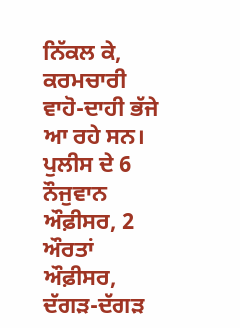ਨਿੱਕਲ ਕੇ, ਕਰਮਚਾਰੀ ਵਾਹੋ-ਦਾਹੀ ਭੱਜੇ ਆ ਰਹੇ ਸਨ। ਪੁਲੀਸ ਦੇ 6 ਨੌਜੁਵਾਨ ਔਫ਼ੀਸਰ, 2 ਔਰਤਾਂ ਔਫ਼ੀਸਰ, ਦੱਗੜ-ਦੱਗੜ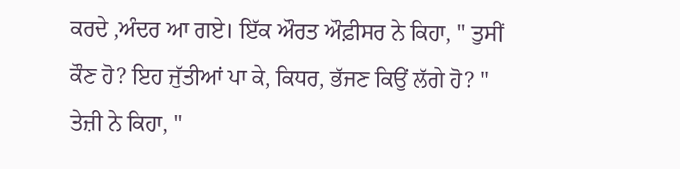ਕਰਦੇ ,ਅੰਦਰ ਆ ਗਏ। ਇੱਕ ਔਰਤ ਔਫ਼ੀਸਰ ਨੇ ਕਿਹਾ, " ਤੁਸੀਂ ਕੌਣ ਹੋ? ਇਹ ਜੁੱਤੀਆਂ ਪਾ ਕੇ, ਕਿਧਰ, ਭੱਜਣ ਕਿਉਂ ਲੱਗੇ ਹੋ? " ਤੇਜ਼ੀ ਨੇ ਕਿਹਾ, "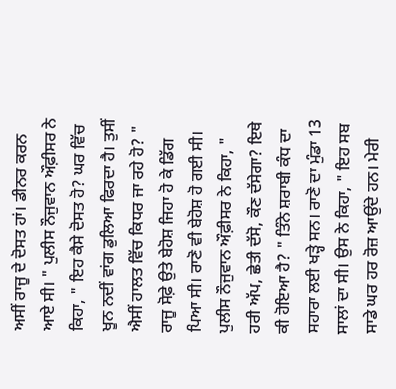ਅਸੀਂ ਰਾਜੂ ਦੇ ਦੋਸਤ ਹਾਂ। ਡੀਨਰ ਕਰਨ ਆਏ ਸੀ। " ਪੁਲੀਸ ਨੌਜੁਵਾਨ ਔਫ਼ੀਸਰ ਨੇ ਕਿਹਾ, " ਇਹ ਕੈਸੇ ਦੋਸਤ ਹੋ? ਘਰ ਵਿੱਚ ਖੂਨ ਨਦੀਂ ਵਾਂਗ ਡੁਲਿਆ ਫਿਰਦਾ ਹੈ। ਤੁਸੀਂ ਐਸੀਂ ਹਾਲਤ ਵਿੱਚ ਕਿਧਰ ਜਾ ਰਹੇ ਹੋ? " ਰਾਜੂ ਸੋਫ਼ੇ ਉਤੇ ਬੇਹੋਸ਼ ਜਿਹਾ ਹੋ ਕੇ ਡਿੱਗ ਪਿਆ ਸੀ। ਰਾਣੋ ਵੀ ਬੇਹੋਸ਼ ਹੋ ਗਈ ਸੀ। ਪੁਲੀਸ ਨੌਜੁਵਾਨ ਔਫ਼ੀਸਰ ਨੇ ਕਿਹਾ, " ਹਰੀ ਅੱਪ, ਛੇਤੀ ਦੱਸੋ, ਕੌਣ ਦੱਸੇਗਾ? ਇਥੇ ਕੀ ਹੋਇਆ ਹੈ? " ਤਿੰਨੇ ਸ਼ਰਾਬੀ ਕੰਧ ਦਾ ਸਹਾਰਾ ਲਈ ਖੜ੍ਹੇ ਸਨ। ਰਾਣੋ ਦਾ ਮੁੰਡਾ 13 ਸਾਲਾਂ ਦਾ ਸੀ। ਉਸ ਨੇ ਕਿਹਾ, " ਇਹ ਸਬ ਸਾਡੇ ਘਰ ਹਰ ਰੋਜ਼ ਆਉਂਦੇ ਹਨ। ਮੇਰੀ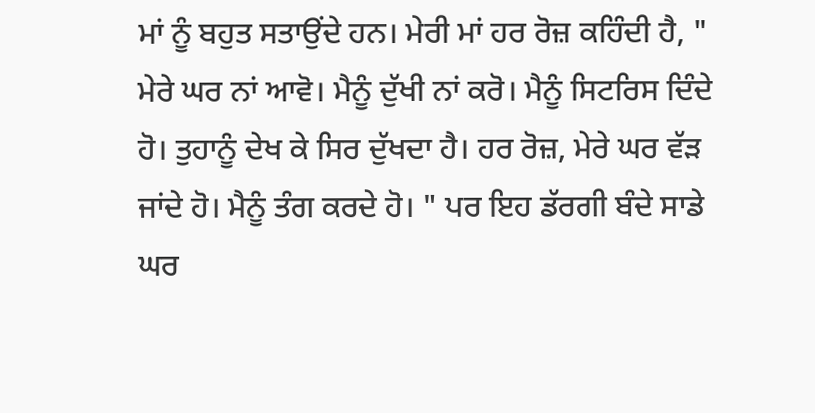ਮਾਂ ਨੂੰ ਬਹੁਤ ਸਤਾਉਂਦੇ ਹਨ। ਮੇਰੀ ਮਾਂ ਹਰ ਰੋਜ਼ ਕਹਿੰਦੀ ਹੈ, " ਮੇਰੇ ਘਰ ਨਾਂ ਆਵੋ। ਮੈਨੂੰ ਦੁੱਖੀ ਨਾਂ ਕਰੋ। ਮੈਨੂੰ ਸਿਟਰਿਸ ਦਿੰਦੇ ਹੋ। ਤੁਹਾਨੂੰ ਦੇਖ ਕੇ ਸਿਰ ਦੁੱਖਦਾ ਹੈ। ਹਰ ਰੋਜ਼, ਮੇਰੇ ਘਰ ਵੱੜ ਜਾਂਦੇ ਹੋ। ਮੈਨੂੰ ਤੰਗ ਕਰਦੇ ਹੋ। " ਪਰ ਇਹ ਡੱਰਗੀ ਬੰਦੇ ਸਾਡੇ ਘਰ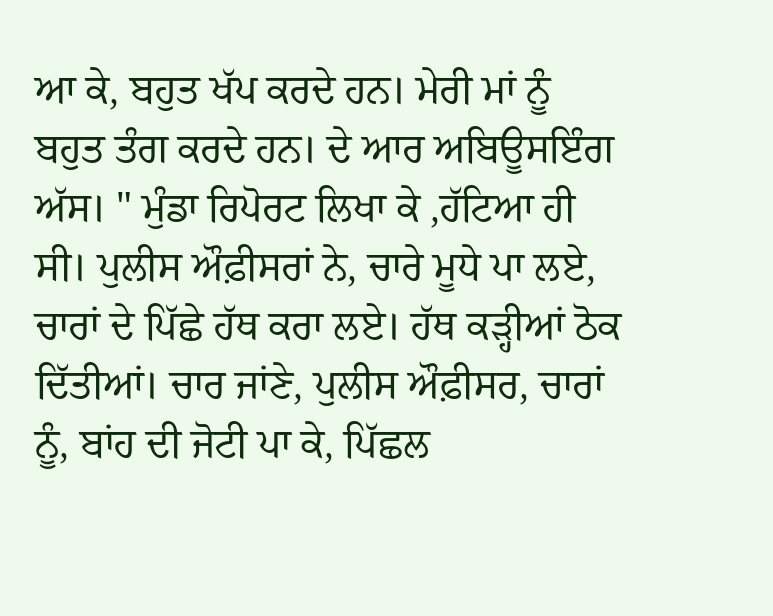ਆ ਕੇ, ਬਹੁਤ ਖੱਪ ਕਰਦੇ ਹਨ। ਮੇਰੀ ਮਾਂ ਨੂੰ ਬਹੁਤ ਤੰਗ ਕਰਦੇ ਹਨ। ਦੇ ਆਰ ਅਬਿਊਸਇੰਗ ਅੱਸ। " ਮੁੰਡਾ ਰਿਪੋਰਟ ਲਿਖਾ ਕੇ ,ਹੱਟਿਆ ਹੀ ਸੀ। ਪੁਲੀਸ ਔਫ਼ੀਸਰਾਂ ਨੇ, ਚਾਰੇ ਮੂਧੇ ਪਾ ਲਏ, ਚਾਰਾਂ ਦੇ ਪਿੱਛੇ ਹੱਥ ਕਰਾ ਲਏ। ਹੱਥ ਕੜ੍ਹੀਆਂ ਠੋਕ ਦਿੱਤੀਆਂ। ਚਾਰ ਜਾਂਣੇ, ਪੁਲੀਸ ਔਫ਼ੀਸਰ, ਚਾਰਾਂ ਨੂੰ, ਬਾਂਹ ਦੀ ਜੋਟੀ ਪਾ ਕੇ, ਪਿੱਛਲ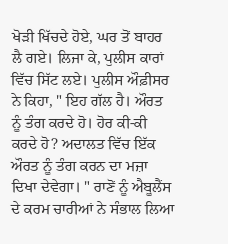ਖੋੜੀ ਖਿੱਚਦੇ ਹੋਏ, ਘਰ ਤੋਂ ਬਾਹਰ ਲੈ ਗਏ। ਲਿਜਾ ਕੇ, ਪੁਲੀਸ ਕਾਰਾਂ ਵਿੱਚ ਸਿੱਟ ਲਏ। ਪੁਲੀਸ ਔਫ਼ੀਸਰ ਨੇ ਕਿਹਾ, " ਇਹ ਗੱਲ ਹੈ। ਔਰਤ ਨੂੰ ਤੰਗ ਕਰਦੇ ਹੋ। ਹੋਰ ਕੀ-ਕੀ ਕਰਦੇ ਹੋ? ਅਦਾਲਤ ਵਿੱਚ ਇੱਕ ਔਰਤ ਨੂੰ ਤੰਗ ਕਰਨ ਦਾ ਮਜ਼ਾ ਦਿਖਾ ਦੇਵੇਗਾ। " ਰਾਣੋਂ ਨੂੰ ਐਬੂਲੈਂਸ ਦੇ ਕਰਮ ਚਾਰੀਆਂ ਨੇ ਸੰਭਾਲ ਲਿਆ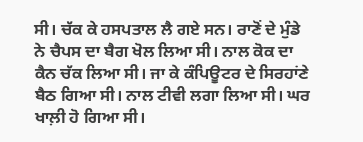ਸੀ। ਚੱਕ ਕੇ ਹਸਪਤਾਲ ਲੈ ਗਏ ਸਨ। ਰਾਣੋਂ ਦੇ ਮੁੰਡੇ ਨੇ ਚੈਪਸ ਦਾ ਬੈਗ ਖੋਲ ਲਿਆ ਸੀ। ਨਾਲ ਕੋਕ ਦਾ ਕੈਨ ਚੱਕ ਲਿਆ ਸੀ। ਜਾ ਕੇ ਕੰਪਿਊਟਰ ਦੇ ਸਿਰਹਾਂਣੇ ਬੈਠ ਗਿਆ ਸੀ। ਨਾਲ ਟੀਵੀ ਲਗਾ ਲਿਆ ਸੀ। ਘਰ ਖਾਲ਼ੀ ਹੋ ਗਿਆ ਸੀ।